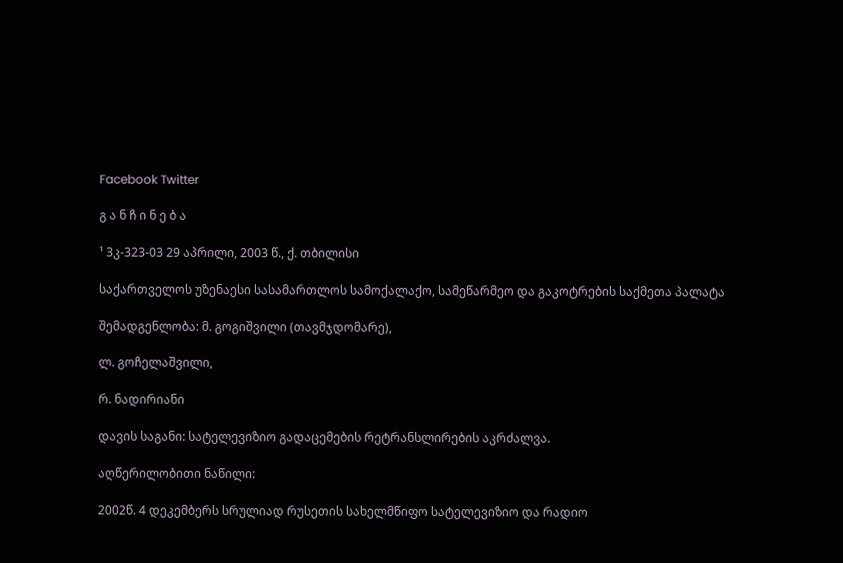Facebook Twitter

გ ა ნ ჩ ი ნ ე ბ ა

¹ 3კ-323-03 29 აპრილი, 2003 წ., ქ. თბილისი

საქართველოს უზენაესი სასამართლოს სამოქალაქო, სამეწარმეო და გაკოტრების საქმეთა პალატა

შემადგენლობა: მ. გოგიშვილი (თავმჯდომარე),

ლ. გოჩელაშვილი,

რ. ნადირიანი

დავის საგანი: სატელევიზიო გადაცემების რეტრანსლირების აკრძალვა.

აღწერილობითი ნაწილი:

2002წ. 4 დეკემბერს სრულიად რუსეთის სახელმწიფო სატელევიზიო და რადიო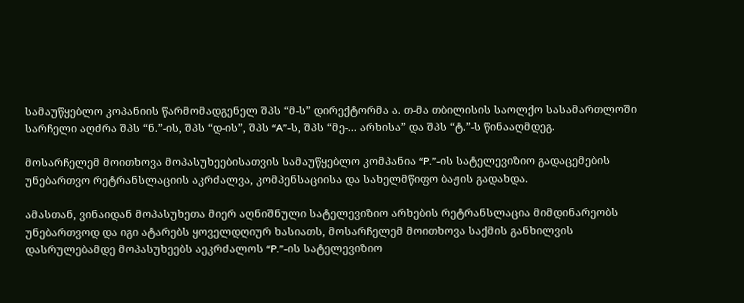სამაუწყებლო კოპანიის წარმომადგენელ შპს “მ-ს” დირექტორმა ა. თ-მა თბილისის საოლქო სასამართლოში სარჩელი აღძრა შპს “ნ.”-ის, შპს “დ-ის”, შპს “A”-ს, შპს “მე-... არხისა” და შპს “ტ.”-ს წინააღმდეგ.

მოსარჩელემ მოითხოვა მოპასუხეებისათვის სამაუწყებლო კომპანია “P.”-ის სატელევიზიო გადაცემების უნებართვო რეტრანსლაციის აკრძალვა, კომპენსაციისა და სახელმწიფო ბაჟის გადახდა.

ამასთან, ვინაიდან მოპასუხეთა მიერ აღნიშნული სატელევიზიო არხების რეტრანსლაცია მიმდინარეობს უნებართვოდ და იგი ატარებს ყოველდღიურ ხასიათს, მოსარჩელემ მოითხოვა საქმის განხილვის დასრულებამდე მოპასუხეებს აეკრძალოს “P.”-ის სატელევიზიო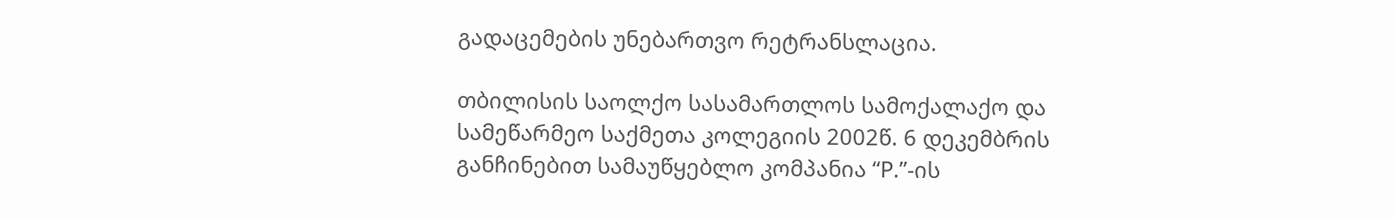გადაცემების უნებართვო რეტრანსლაცია.

თბილისის საოლქო სასამართლოს სამოქალაქო და სამეწარმეო საქმეთა კოლეგიის 2002წ. 6 დეკემბრის განჩინებით სამაუწყებლო კომპანია “P.”-ის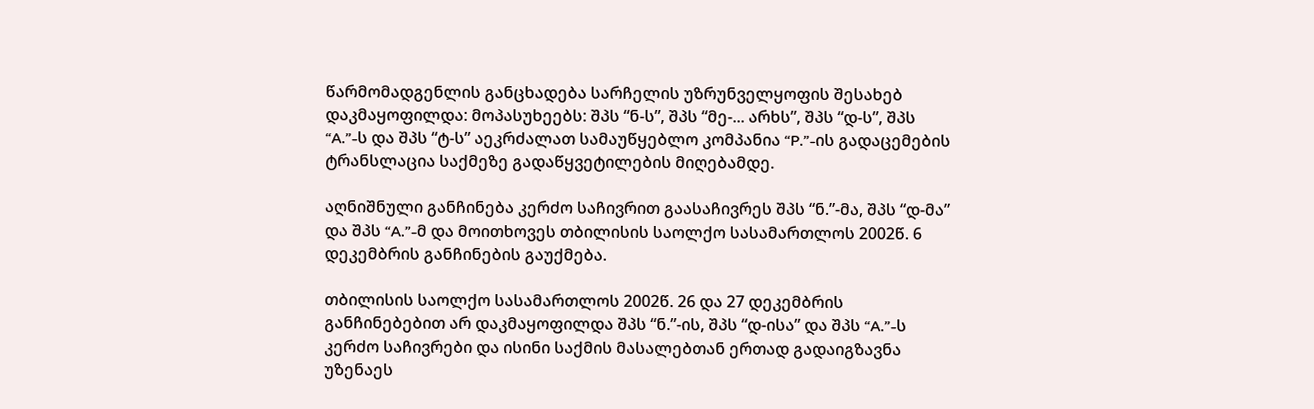წარმომადგენლის განცხადება სარჩელის უზრუნველყოფის შესახებ დაკმაყოფილდა: მოპასუხეებს: შპს “ნ-ს”, შპს “მე-... არხს”, შპს “დ-ს”, შპს “A.”-ს და შპს “ტ-ს” აეკრძალათ სამაუწყებლო კომპანია “P.”-ის გადაცემების ტრანსლაცია საქმეზე გადაწყვეტილების მიღებამდე.

აღნიშნული განჩინება კერძო საჩივრით გაასაჩივრეს შპს “ნ.”-მა, შპს “დ-მა” და შპს “A.”-მ და მოითხოვეს თბილისის საოლქო სასამართლოს 2002წ. 6 დეკემბრის განჩინების გაუქმება.

თბილისის საოლქო სასამართლოს 2002წ. 26 და 27 დეკემბრის განჩინებებით არ დაკმაყოფილდა შპს “ნ.”-ის, შპს “დ-ისა” და შპს “A.”-ს კერძო საჩივრები და ისინი საქმის მასალებთან ერთად გადაიგზავნა უზენაეს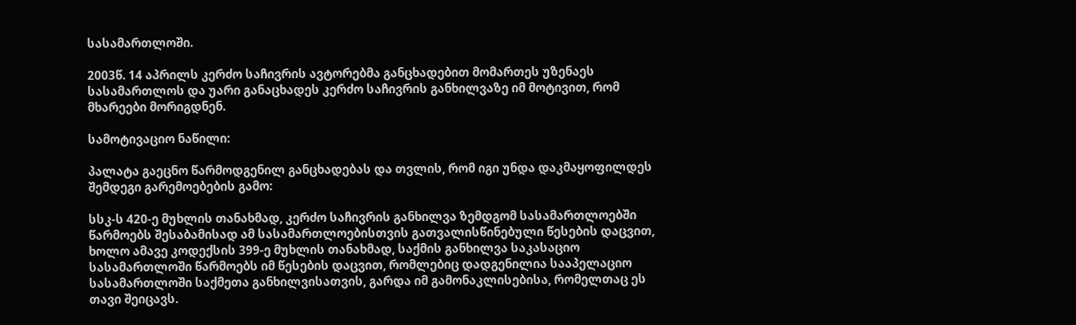სასამართლოში.

2003წ. 14 აპრილს კერძო საჩივრის ავტორებმა განცხადებით მომართეს უზენაეს სასამართლოს და უარი განაცხადეს კერძო საჩივრის განხილვაზე იმ მოტივით, რომ მხარეები მორიგდნენ.

სამოტივაციო ნაწილი:

პალატა გაეცნო წარმოდგენილ განცხადებას და თვლის, რომ იგი უნდა დაკმაყოფილდეს შემდეგი გარემოებების გამო:

სსკ-ს 420-ე მუხლის თანახმად, კერძო საჩივრის განხილვა ზემდგომ სასამართლოებში წარმოებს შესაბამისად ამ სასამართლოებისთვის გათვალისწინებული წესების დაცვით, ხოლო ამავე კოდექსის 399-ე მუხლის თანახმად, საქმის განხილვა საკასაციო სასამართლოში წარმოებს იმ წესების დაცვით, რომლებიც დადგენილია სააპელაციო სასამართლოში საქმეთა განხილვისათვის, გარდა იმ გამონაკლისებისა, რომელთაც ეს თავი შეიცავს.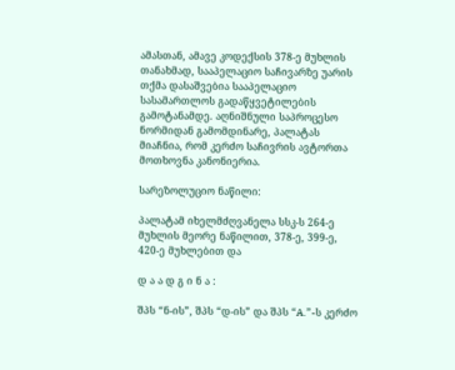ამასთან, ამავე კოდექსის 378-ე მუხლის თანახმად, სააპელაციო საჩივარზე უარის თქმა დასაშვებია სააპელაციო სასამართლოს გადაწყვეტილების გამოტანამდე. აღნიშნული საპროცესო ნორმიდან გამომდინარე, პალატას მიაჩნია, რომ კერძო საჩივრის ავტორთა მოთხოვნა კანონიერია.

სარეზოლუციო ნაწილი:

პალატამ იხელმძღვანელა სსკ-ს 264-ე მუხლის მეორე ნაწილით, 378-ე, 399-ე, 420-ე მუხლებით და

დ ა ა დ გ ი ნ ა :

შპს “ნ-ის”, შპს “დ-ის” და შპს “A.”-ს კერძო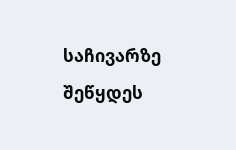საჩივარზე შეწყდეს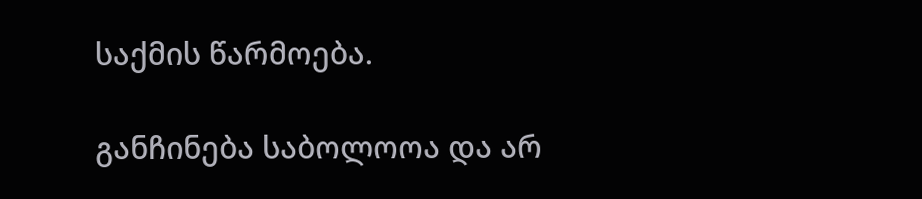საქმის წარმოება.

განჩინება საბოლოოა და არ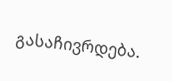გასაჩივრდება.